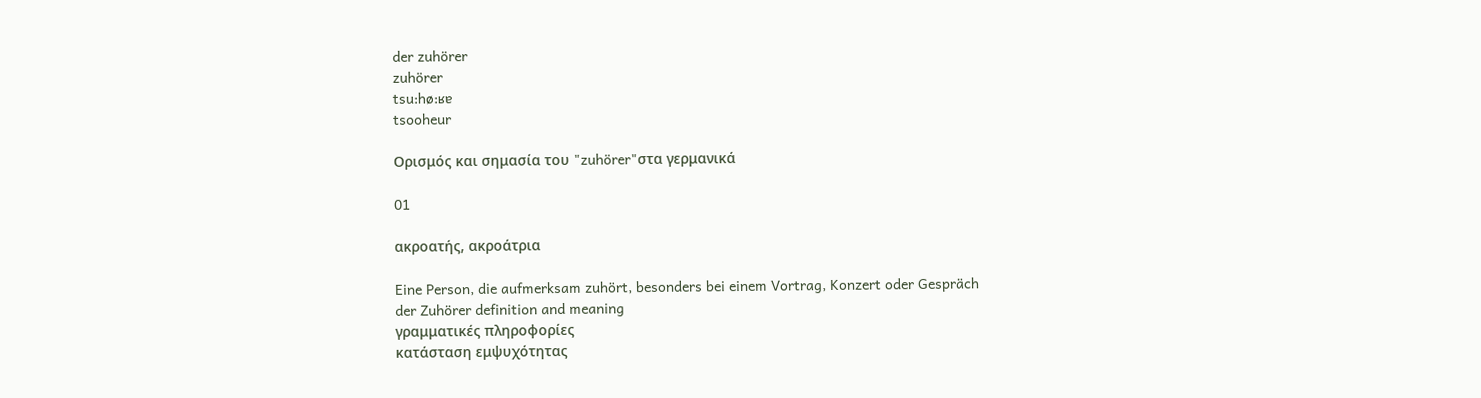der zuhörer
zuhörer
tsu:hø:ʁɐ
tsooheur

Ορισμός και σημασία του "zuhörer"στα γερμανικά

01

ακροατής, ακροάτρια

Eine Person, die aufmerksam zuhört, besonders bei einem Vortrag, Konzert oder Gespräch
der Zuhörer definition and meaning
γραμματικές πληροφορίες
κατάσταση εμψυχότητας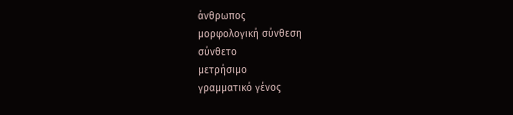άνθρωπος
μορφολογική σύνθεση
σύνθετο
μετρήσιμο
γραμματικό γένος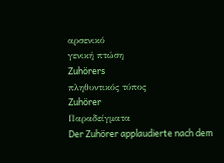αρσενικό
γενική πτώση
Zuhörers
πληθυντικός τύπος
Zuhörer
Παραδείγματα
Der Zuhörer applaudierte nach dem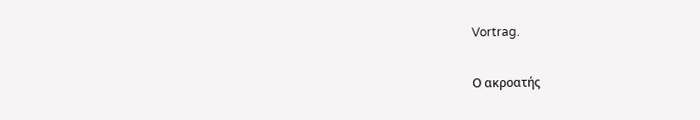Vortrag.

Ο ακροατής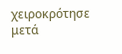χειροκρότησε μετά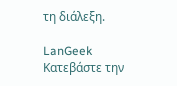τη διάλεξη.

LanGeek
Κατεβάστε την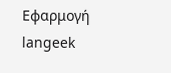Εφαρμογή
langeek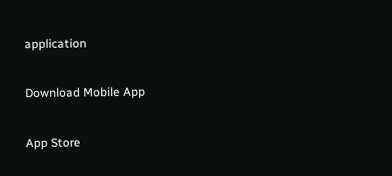application

Download Mobile App

App Store